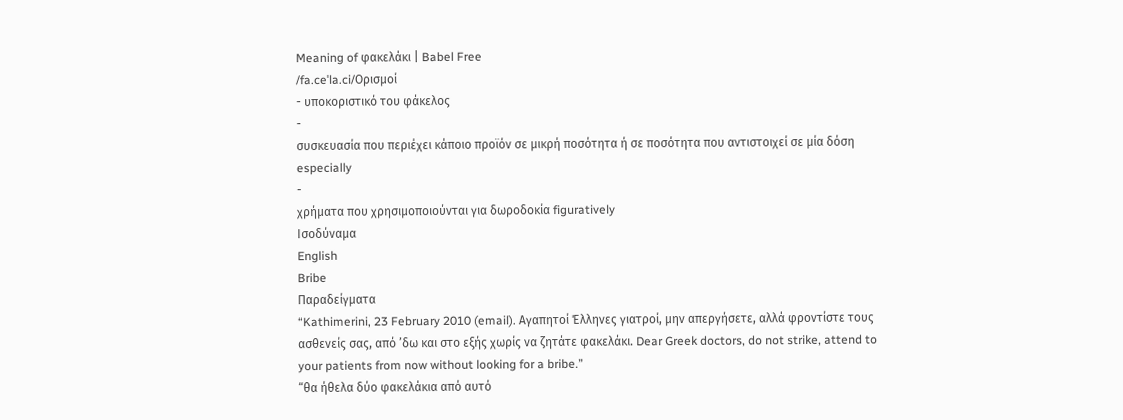Meaning of φακελάκι | Babel Free
/fa.ceˈla.ci/Ορισμοί
- υποκοριστικό του φάκελος
-
συσκευασία που περιέχει κάποιο προϊόν σε μικρή ποσότητα ή σε ποσότητα που αντιστοιχεί σε μία δόση especially
-
χρήματα που χρησιμοποιούνται για δωροδοκία figuratively
Ισοδύναμα
English
Bribe
Παραδείγματα
“Kathimerini, 23 February 2010 (email). Αγαπητοί Έλληνες γιατροί, μην απεργήσετε, αλλά φροντίστε τους ασθενείς σας, από ’δω και στο εξής χωρίς να ζητάτε φακελάκι. Dear Greek doctors, do not strike, attend to your patients from now without looking for a bribe.”
“θα ήθελα δύο φακελάκια από αυτό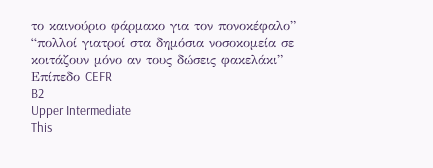το καινούριο φάρμακο για τον πονοκέφαλο”
“πολλοί γιατροί στα δημόσια νοσοκομεία σε κοιτάζουν μόνο αν τους δώσεις φακελάκι”
Επίπεδο CEFR
B2
Upper Intermediate
This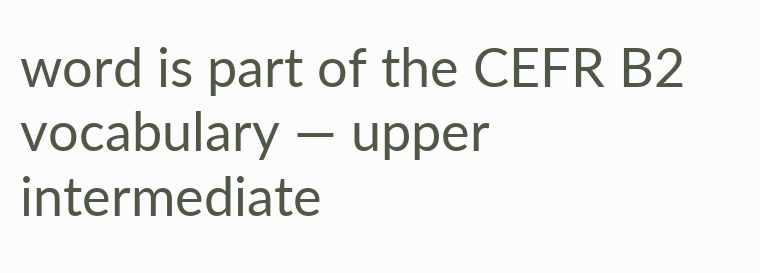word is part of the CEFR B2 vocabulary — upper intermediate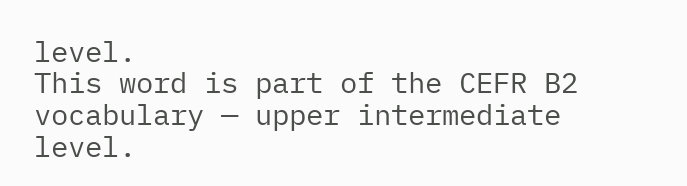level.
This word is part of the CEFR B2 vocabulary — upper intermediate level.